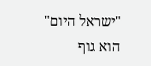"ישראל היום" הוא גוף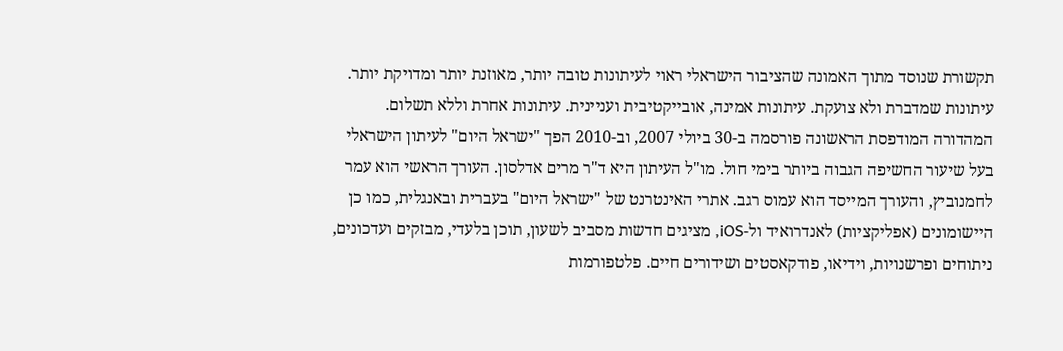תקשורת שנוסד מתוך האמונה שהציבור הישראלי ראוי לעיתונות טובה יותר, מאוזנת יותר ומדויקת יותר. עיתונות שמדברת ולא צועקת. עיתונות אמינה, אובייקטיבית ועניינית. עיתונות אחרת וללא תשלום. המהדורה המודפסת הראשונה פורסמה ב-30 ביולי 2007, וב-2010 הפך "ישראל היום" לעיתון הישראלי בעל שיעור החשיפה הגבוה ביותר בימי חול. מו"ל העיתון היא ד"ר מרים אדלסון. העורך הראשי הוא עמר לחמנוביץ, והעורך המייסד הוא עמוס רגב. אתרי האינטרנט של "ישראל היום" בעברית ובאנגלית, כמו כן היישומונים (אפליקציות) לאנדרואיד ול-iOS, מציגים חדשות מסביב לשעון, תוכן בלעדי, מבזקים ועדכונים, ניתוחים ופרשנויות, וידיאו, פודקאסטים ושידורים חיים. פלטפורמות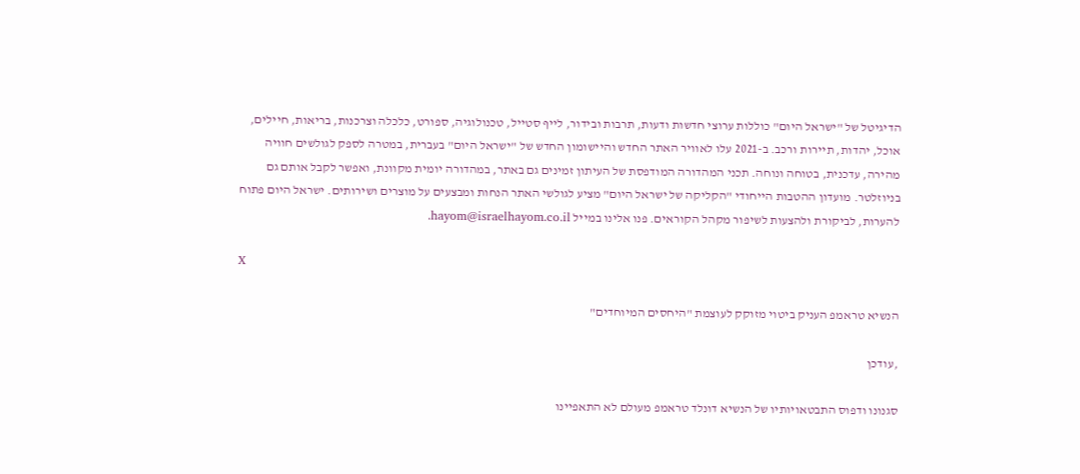הדיגיטל של "ישראל היום" כוללות ערוצי חדשות ודעות, תרבות ובידור, לייף סטייל, טכנולוגיה, ספורט, כלכלה וצרכנות, בריאות, חיילים, אוכל, יהדות, תיירות ורכב. ב-2021 עלו לאוויר האתר החדש והיישומון החדש של "ישראל היום" בעברית, במטרה לספק לגולשים חוויה מהירה, עדכנית, בטוחה ונוחה. תכני המהדורה המודפסת של העיתון זמינים גם באתר, במהדורה יומית מקוונת, ואפשר לקבל אותם גם בניוזלטר. מועדון ההטבות הייחודי "הקליקה של ישראל היום" מציע לגולשי האתר הנחות ומבצעים על מוצרים ושירותים. ישראל היום פתוח להערות, לביקורת ולהצעות לשיפור מקהל הקוראים. פנו אלינו במייל hayom@israelhayom.co.il.

X

הנשיא טראמפ העניק ביטוי מזוקק לעוצמת "היחסים המיוחדים"

,עודכן

סגנונו ודפוס התבטאויותיו של הנשיא דונלד טראמפ מעולם לא התאפיינו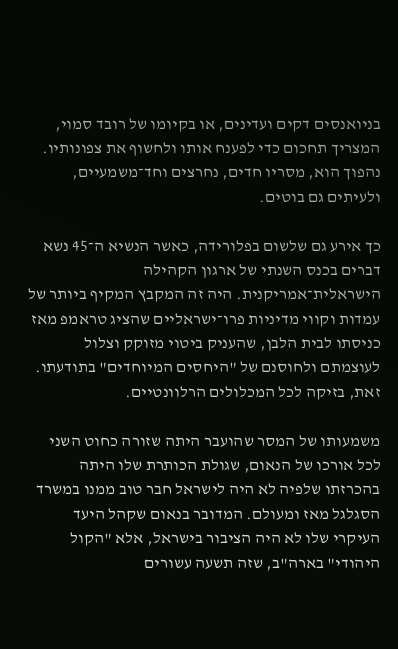בניואנסים דקים ועדינים, או בקיומו של רובד סמוי, המצריך תחכום כדי לפענח אותו ולחשוף את צפונותיו. נהפוך הוא, מסריו חדים, נחרצים וחד־משמעיים, ולעיתים גם בוטים.

כך אירע גם שלשום בפלורידה, כאשר הנשיא ה־45 נשא דברים בכנס השנתי של ארגון הקהילה הישראלית־אמריקנית. היה זה המקבץ המקיף ביותר של עמדות וקווי מדיניות פרו־ישראליים שהציג טראמפ מאז כניסתו לבית הלבן, שהעניק ביטוי מזוקק וצלול לעוצמתם ולחוסנם של "היחסים המיוחדים" בתודעתו. זאת, בזיקה לכל המכלולים הרלוונטיים.

משמעותו של המסר שהועבר היתה שזורה כחוט השני לכל אורכו של הנאום, שגולת הכותרת שלו היתה בהכרזתו שלפיה לא היה לישראל חבר טוב ממנו במשרד הסגלגל מאז ומעולם. המדובר בנאום שקהל היעד העיקרי שלו לא היה הציבור בישראל, אלא "הקול היהודי" בארה"ב, שזה תשעה עשורים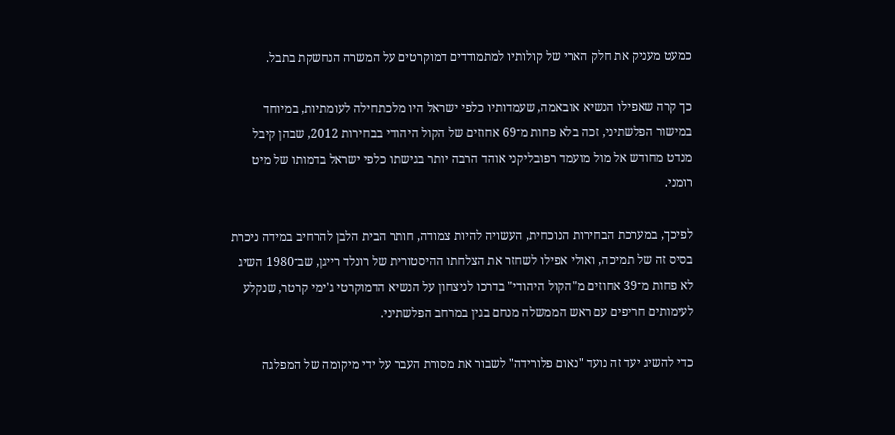כמעט מעניק את חלק הארי של קולותיו למתמודדים דמוקרטים על המשרה הנחשקת בתבל.

כך קרה שאפילו הנשיא אובאמה, שעמדותיו כלפי ישראל היו מלכתחילה לעומתיות, במיוחד במישור הפלשתיני, זכה בלא פחות מ־69 אחוזים של הקול היהודי בבחירות 2012, שבהן קיבל מנדט מחודש אל מול מועמד רפובליקני אוהד הרבה יותר בגישתו כלפי ישראל בדמותו של מיט רומני.

לפיכך, במערכת הבחירות הנוכחית, העשויה להיות צמודה, חותר הבית הלבן להרחיב במידה ניכרת בסיס זה של תמיכה, ואולי אפילו לשחזר את הצלחתו ההיסטורית של רונלד רייגן, שב־1980 השיג לא פחות מ־39 אחוזים מ"הקול היהודי" בדרכו לניצחון על הנשיא הדמוקרטי ג'ימי קרטר, שנקלע לעימותים חריפים עם ראש הממשלה מנחם בגין במרחב הפלשתיני.

כדי להשיג יעד זה נועד "נאום פלורידה" לשבור את מסורת העבר על ידי מיקומה של המפלגה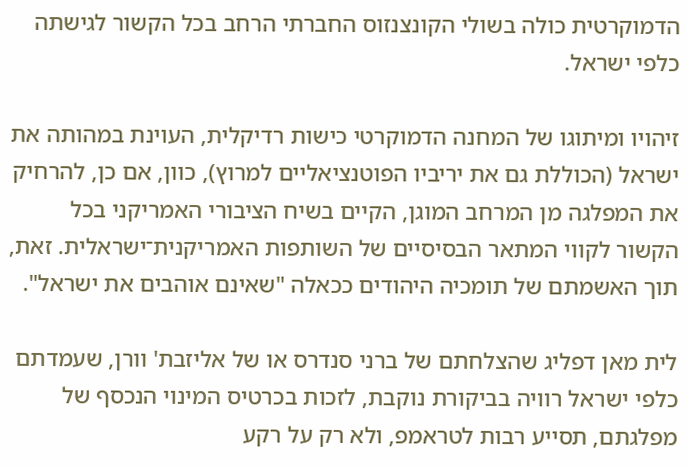הדמוקרטית כולה בשולי הקונצנזוס החברתי הרחב בכל הקשור לגישתה כלפי ישראל.

זיהויו ומיתוגו של המחנה הדמוקרטי כישות רדיקלית, העוינת במהותה את ישראל (הכוללת גם את יריביו הפוטנציאליים למרוץ), כוון, אם כן, להרחיק את המפלגה מן המרחב המוגן, הקיים בשיח הציבורי האמריקני בכל הקשור לקווי המתאר הבסיסיים של השותפות האמריקנית־ישראלית. זאת, תוך האשמתם של תומכיה היהודים ככאלה "שאינם אוהבים את ישראל".

לית מאן דפליג שהצלחתם של ברני סנדרס או של אליזבת' וורן, שעמדתם כלפי ישראל רוויה בביקורת נוקבת, לזכות בכרטיס המינוי הנכסף של מפלגתם, תסייע רבות לטראמפ, ולא רק על רקע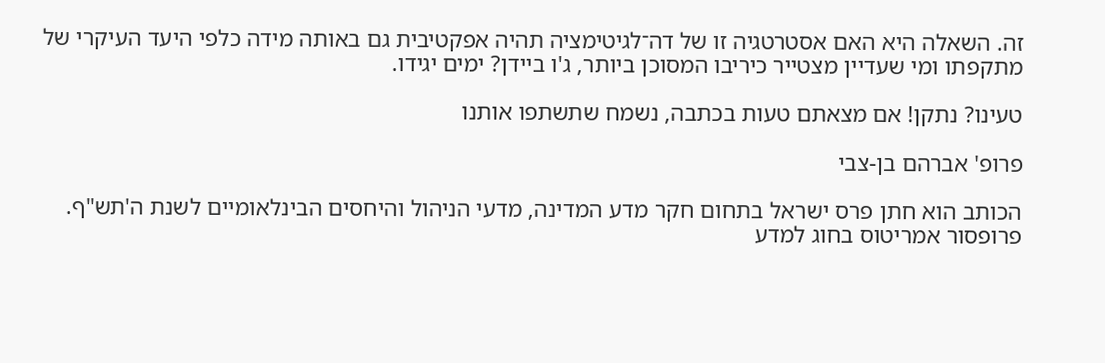זה. השאלה היא האם אסטרטגיה זו של דה־לגיטימציה תהיה אפקטיבית גם באותה מידה כלפי היעד העיקרי של מתקפתו ומי שעדיין מצטייר כיריבו המסוכן ביותר, ג'ו ביידן? ימים יגידו.

טעינו? נתקן! אם מצאתם טעות בכתבה, נשמח שתשתפו אותנו

פרופ' אברהם בן-צבי

הכותב הוא חתן פרס ישראל בתחום חקר מדע המדינה, מדעי הניהול והיחסים הבינלאומיים לשנת ה'תש"ף. פרופסור אמריטוס בחוג למדע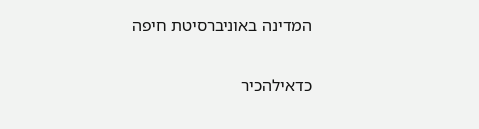המדינה באוניברסיטת חיפה

כדאילהכיר